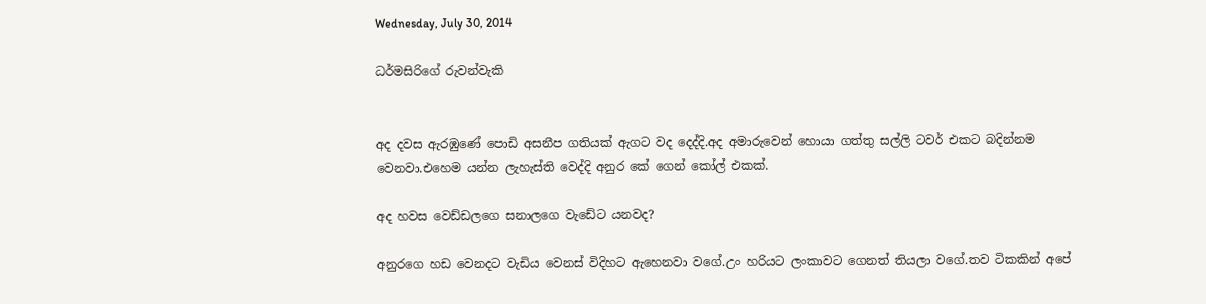Wednesday, July 30, 2014

ධර්මසිරිගේ රුවන්වැකි


අද දවස ඇරඹුණේ පොඩි අසනීප ගතියක් ඇගට වද දෙද්දි.අද අමාරුවෙන් හොයා ගත්තු සල්ලි ටවර් එකට බදින්නම වෙනවා.එහෙම යන්න ලැහැස්ති වෙද්දි අනුර කේ ගෙන් කෝල් එකක්.

අද හවස වෙඩ්ඩලගෙ සනාලගෙ වැඩේට යනවද?

අනුරගෙ හඩ වෙනදට වැඩිය වෙනස් විදිහට ඇහෙනවා වගේ.උං හරියට ලංකාවට ගෙනත් තියලා වගේ.තව ටිකකින් අපේ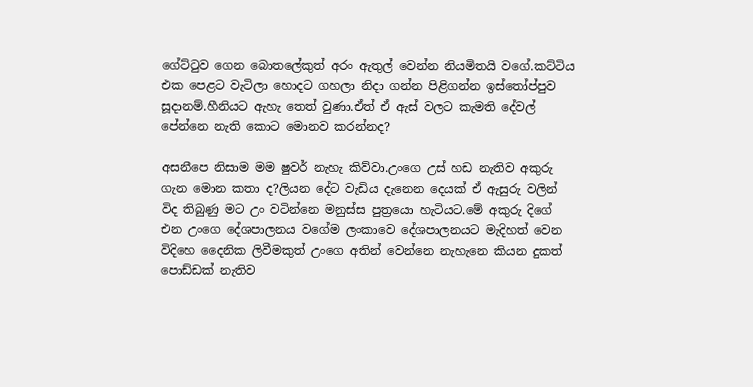ගේට්ටුව ගෙන බොතලේකුත් අරං ඇතුල් වෙන්න නියමිතයි වගේ.කට්ටිය එක පෙළට වැටිලා හොදට ගහලා නිදා ගන්න පිළිගන්න ඉස්තෝප්පුව සූදානම්.හීනියට ඇහැ තෙත් වුණා.ඒත් ඒ ඇස් වලට කැමති දේවල් පේන්නෙ නැති කොට මොනව කරන්නද?

අසනීපෙ නිසාම මම ෂුවර් නැහැ කිව්වා.උංගෙ උස් හඩ නැතිව අකුරු ගැන මොන කතා ද?ලියන දේට වැඩිය දැනෙන දෙයක් ඒ ඇසුරු වලින් විද තිබුණු මට උං වටින්නෙ මනුස්ස පුත්‍රයො හැටියට.මේ අකුරු දිගේ එන උංගෙ දේශපාලනය වගේම ලංකාවෙ දේශපාලනයට මැදිහත් වෙන විදිහෙ දෛනික ලිවීමකුත් උංගෙ අතින් වෙන්නෙ නැහැනෙ කියන දුකත් පොඩ්ඩක් නැතිව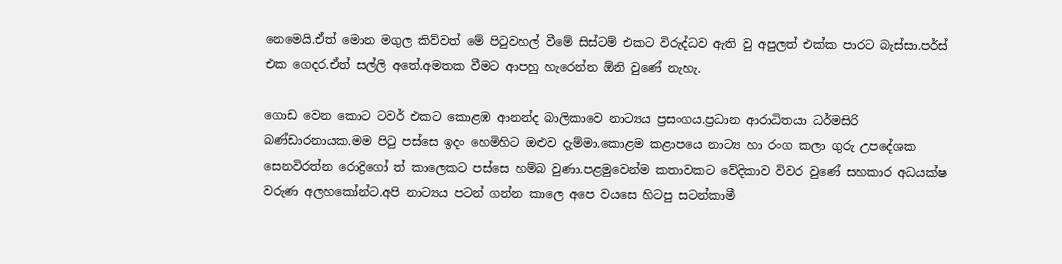නෙමෙයි.ඒත් මොන මගුල කිව්වත් මේ පිටුවහල් වීමේ සිස්ටම් එකට විරුද්ධව ඇති වු අපුලත් එක්ක පාරට බැස්සා.පර්ස් එක ගෙදර.ඒත් සල්ලි අතේ.අමතක වීමට ආපහු හැරෙන්න ඕනි වුණේ නැහැ.

ගොඩ වෙන කොට ටවර් එකට කොළඹ ආනන්ද බාලිකාවෙ නාට්‍යය ප්‍රසංගය.ප්‍රධාන ආරාධිතයා ධර්මසිරි බණ්ඩාරනායක.මම පිටු පස්සෙ ඉදං හෙමිහිට ඔළුව දැම්මා.කොළම කළාපයෙ නාට්‍ය හා රංග කලා ගුරු උපදේශක සෙනවිරත්න රොද්‍රිගෝ ත් කාලෙකට පස්සෙ හම්බ වුණා.පළමුවෙන්ම කතාවකට වේදිකාව විවර වුණේ සහකාර අධයක්ෂ වරුණ අලහකෝන්ට.අපි නාට්‍යය පටන් ගන්න කාලෙ අපෙ වයසෙ හිටපු සටන්කාමී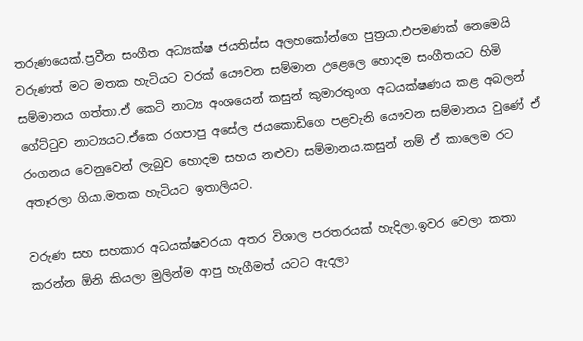තරුණයෙක්.ප්‍රවීන සංගීත අධ්‍යක්ෂ ජයතිස්ස අලහකෝන්ගෙ පුත්‍රයා.එපමණක් නෙමෙයි වරුණත් මට මතක හැටියට වරක් යෞවන සම්මාන උළෙලෙ හොදම සංගීතයට හිමි සම්මානය ගත්තා.ඒ කෙටි නාට්‍ය අංශයෙන් කසුන් කුමාරතුංග අධයක්ෂණය කළ අබලන් ගේට්ටුව නාට්‍යයට.ඒකෙ රගපාපු අසේල ජයකොඩිගෙ පළවැනි යෞවන සම්මානය වුණේ ඒ රංගනය වෙනුවෙන් ලැබුව හොදම සහය නළුවා සම්මානය.කසුන් නම් ඒ කාලෙම රට අතෑරලා ගියා.මතක හැටියට ඉතාලියට.

වරුණ සහ සහකාර අධයක්ෂවරයා අතර විශාල පරතරයක් හැදිලා.ඉවර වෙලා කතා කරන්න ඕනි කියලා මුලින්ම ආපු හැගීමත් යටට ඇදලා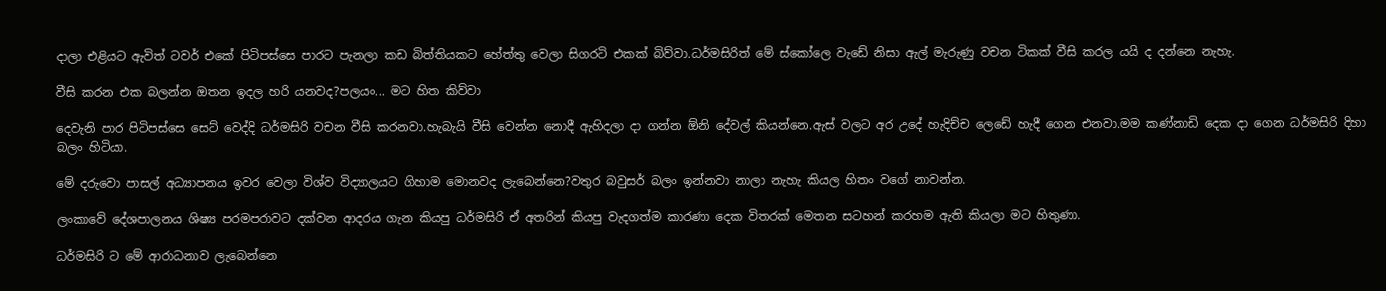දාලා එළියට ඇවිත් ටවර් එකේ පිටිපස්සෙ පාරට පැනලා කඩ බිත්තියකට හේත්තු වෙලා සිගරටි එකක් බිව්වා.ධර්මසිරිත් මේ ස්කෝලෙ වැඩේ නිසා ඇල් මැරුණු වචන ටිකක් වීසි කරල යයි ද දන්නෙ නැහැ.

වීසි කරන එක බලන්න ඔතන ඉදල හරි යනවද?පලයං... මට හිත කිව්වා

දෙවැනි පාර පිටිපස්සෙ සෙට් වෙද්දි ධර්මසිරි වචන වීසි කරනවා.හැබැයි වීසි වෙන්න නොදී ඇහිදලා දා ගන්න ඕනි දේවල් කියන්නෙ.ඇස් වලට අර උදේ හැදිච්ච ලෙඩේ හැදී ගෙන එනවා.මම කණ්නාඩි දෙක දා ගෙන ධර්මසිරි දිහා බලං හිටියා.

මේ දරුවො පාසල් අධ්‍යාපනය ඉවර වෙලා විශ්ව විද්‍යාලයට ගිහාම මොනවද ලැබෙන්නෙ?වතුර බවුසර් බලං ඉන්නවා නාලා නැහැ කියල හිතං වගේ නාවන්න.

ලංකාවේ දේශපාලනය ශිෂ්‍ය පරමපරාවට දක්වන ආදරය ගැන කියපු ධර්මසිරි ඒ අතරින් කියපු වැදගත්ම කාරණා දෙක විතරක් මෙතන සටහන් කරහම ඇති කියලා මට හිතුණා.

ධර්මසිරි ට මේ ආරාධනාව ලැබෙන්නෙ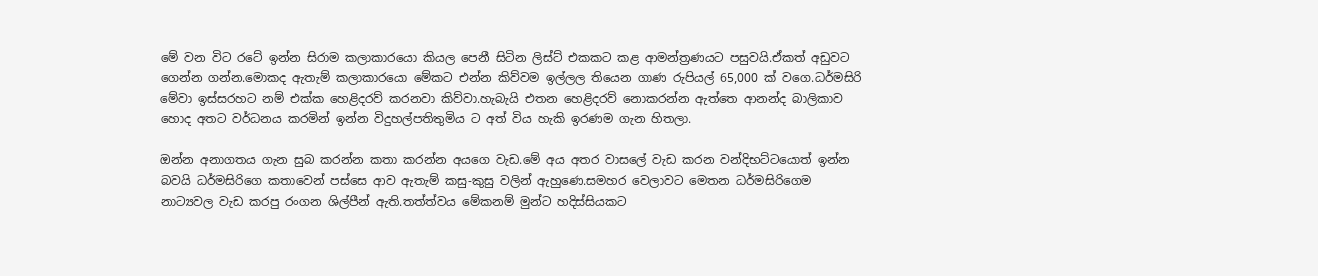මේ වන විට රටේ ඉන්න සිරාම කලාකාරයො කියල පෙනී සිටින ලිස්ට් එකකට කළ ආමන්ත්‍රණයට පසුවයි.ඒකත් අඩුවට ගෙන්න ගන්න.මොකද ඇතැම් කලාකාරයො මේකට එන්න කිව්වම ඉල්ලල තියෙන ගාණ රුපියල් 65,000 ක් වගෙ.ධර්මසිරි මේවා ඉස්සරහට නම් එක්ක හෙළිදරව් කරනවා කිව්වා.හැබැයි එතන හෙළිදරව් නොකරන්න ඇත්තෙ ආනන්ද බාලිකාව හොද අතට වර්ධනය කරමින් ඉන්න විදුහල්පතිතුමිය ට අත් විය හැකි ඉරණම ගැන හිතලා.

ඔන්න අනාගතය ගැන සුබ කරන්න කතා කරන්න අයගෙ වැඩ.මේ අය අතර වාසලේ වැඩ කරන වන්දිභට්ටයොත් ඉන්න බවයි ධර්මසිරිගෙ කතාවෙන් පස්සෙ ආව ඇතැම් කසු-කුසු වලින් ඇහුණෙ.සමහර වෙලාවට මෙතන ධර්මසිරිගෙම නාට්‍යවල වැඩ කරපු රංගන ශිල්පීන් ඇති.තත්ත්වය මේකනම් මුන්ට හදිස්සියකට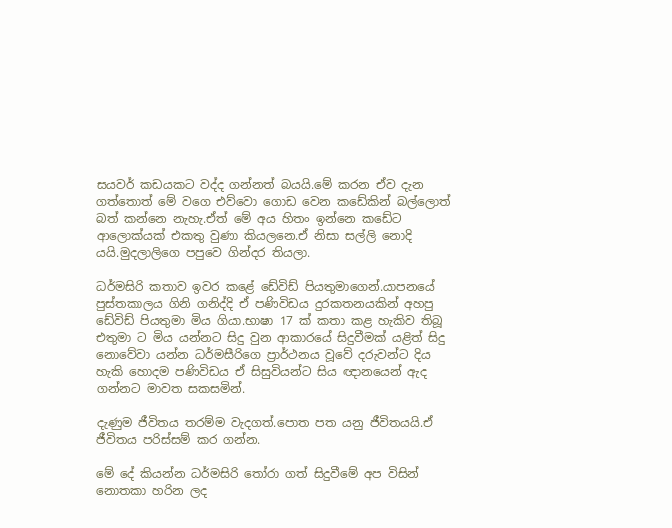සයවර් කඩයකට වද්ද ගන්නත් බයයි.මේ කරන ඒව දැන ගත්තොත් මේ වගෙ එව්වො ගොඩ වෙන කඩේකින් බල්ලොත් බත් කන්නෙ නැහැ.ඒත් මේ අය හිතං ඉන්නෙ කඩේට ආලොක්යක් එකතු වුණා කියලනෙ.ඒ නිසා සල්ලි නොදි යයි.මුදලාලිගෙ පපුවෙ ගින්දර තියලා.

ධර්මසිරි කතාව ඉවර කළේ ඩේවිඩ් පියතුමාගෙන්.යාපනයේ පුස්තකාලය ගිනි ගනිද්දි ඒ පණිවිඩය දුරකතනයකින් අහපු ඩේවිඩ් පියතුමා මිය ගියා.භාෂා 17 ක් කතා කළ හැකිව තිබූ එතුමා ට මිය යන්නට සිදු වුන ආකාරයේ සිදුවීමක් යළිත් සිදු නොවේවා යන්න ධර්මසීරිගෙ ප්‍රාර්ථනය වූවේ දරුවන්ට දිය හැකි හොදම පණිවිඩය ඒ සිසුවියන්ට සිය ඥානයෙන් ඇද ගන්නට මාවත සකසමින්.

දැණුම ජීවිතය තරම්ම වැදගත්.පොත පත යනු ජීවිතයයි.ඒ ජීවිතය පරිස්සම් කර ගන්න.

මේ දේ කියන්න ධර්මසිරි තෝරා ගත් සිදුවීමේ අප විසින් නොතකා හරින ලද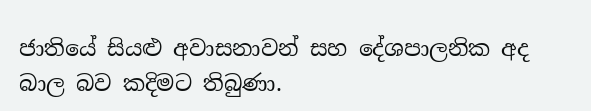ජාතියේ සියළු අවාසනාවන් සහ දේශපාලනික අද බාල බව කදිමට තිබුණා.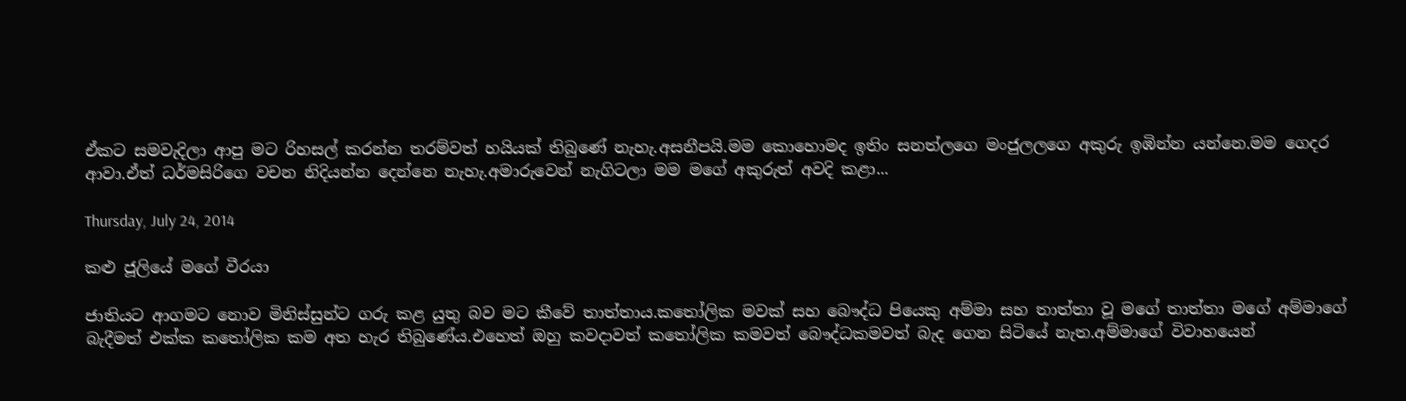ඒකට සමවැදිලා ආපු මට රිහසල් කරන්න තරම්වත් හයියක් තිබුණේ නැහැ.අසනීපයි.මම කොහොමද ඉතිං සනත්ලගෙ මංජුලලගෙ අකුරු ඉඹින්න යන්නෙ.මම ගෙදර ආවා.ඒත් ධර්මසිරිගෙ වචන නිදියන්න දෙන්නෙ නැහැ.අමාරුවෙන් නැගිටලා මම මගේ අකුරුත් අවදි කළා...

Thursday, July 24, 2014

කළු ජූලියේ මගේ වීරයා

ජාතියට ආගමට නොව මිනිස්සුන්ට ගරු කළ යුතු බව මට කීවේ තාත්තාය.කතෝලික මවක් සහ බෞද්ධ පියෙකු අම්මා සහ තාත්තා වූ මගේ තාත්තා මගේ අම්මාගේ බැදීමත් එක්ක කතෝලික කම අත හැර තිබුණේය.එහෙත් ඔහු කවදාවත් කතෝලික කමවත් බෞද්ධකමවත් බැද ගෙන සිටියේ නැත.අම්මාගේ විවාහයෙන්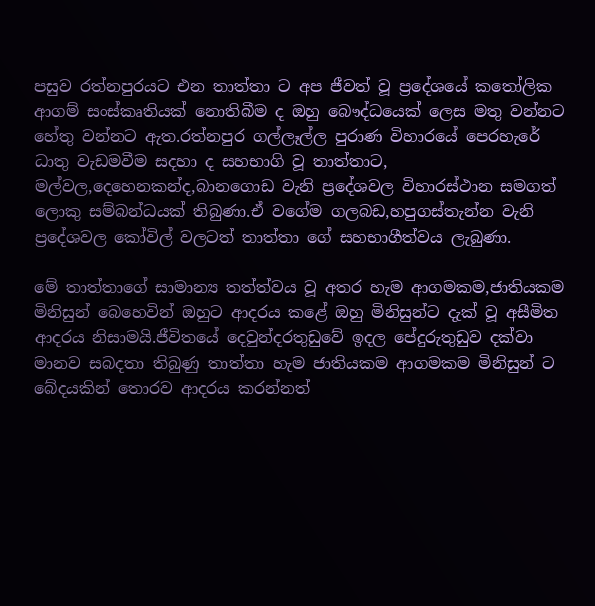පසුව රත්නපුරයට එන තාත්තා ට අප ජීවත් වූ ප්‍රදේශයේ කතෝලික ආගම් සංස්කෘතියක් නොතිබීම ද ඔහු බෞද්ධයෙක් ලෙස මතු වන්නට හේතු වන්නට ඇත.රත්නපුර ගල්ලෑල්ල පුරාණ විහාරයේ පෙරහැරේ ධාතු වැඩමවීම සදහා ද සහභාගි වූ තාත්තාට, මල්වල,දෙහෙනකන්ද,බානගොඩ වැනි ප්‍රදේශවල විහාරස්ථාන සමගත් ලොකු සම්බන්ධයක් තිබුණා.ඒ වගේම ගලබඩ,හපුගස්තැන්න වැනි ප්‍රදේශවල කෝවිල් වලටත් තාත්තා ගේ සහභාගීත්වය ලැබුණා.

මේ තාත්තාගේ සාමාන්‍ය තත්ත්වය වූ අතර හැම ආගමකම,ජාතියකම මිනිසුන් බෙහෙවින් ඔහුට ආදරය කළේ ඔහු මිනිසුන්ට දැක් වූ අසීමිත ආදරය නිසාමයි.ජීවිතයේ දෙවුන්දරතුඩුවේ ඉදල පේදුරුතුඩුව දක්වා මානව සබදතා තිබුණු තාත්තා හැම ජාතියකම ආගමකම මිනිසුන් ට බේදයකින් තොරව ආදරය කරන්නත්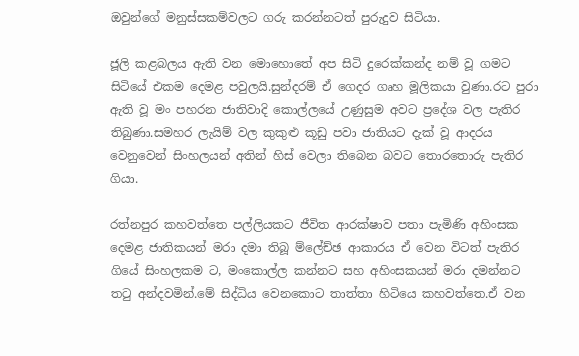ඔවුන්ගේ මනුස්සකම්වලට ගරු කරන්නටත් පුරුදුව සිටියා.

ජූලි කළබලය ඇති වන මොහොතේ අප සිටි දුරෙක්කන්ද නම් වූ ගමට සිටියේ එකම දෙමළ පවුලයි.සුන්දරම් ඒ ගෙදර ගෘහ මූලිකයා වුණා.රට පුරා ඇති වූ මං පහරන ජාතිවාදි කොල්ලයේ උණුසුම අවට ප්‍රදේශ වල පැතිර තිබුණා.සමහර ලැයිම් වල කුකුළු කූඩු පවා ජාතියට දැක් වූ ආදරය වෙනුවෙන් සිංහලයන් අතින් හිස් වෙලා තිබෙන බවට තොරතොරු පැතිර ගියා.

රත්නපුර කහවත්තෙ පල්ලියකට ජීවිත ආරක්ෂාව පතා පැමිණි අහිංසක දෙමළ ජාතිකයන් මරා දමා තිබූ ම්ලේච්ඡ ආකාරය ඒ වෙන විටත් පැතිර ගියේ සිංහලකම ට, මංකොල්ල කන්නට සහ අහිංසකයන් මරා දමන්නට තටු අන්දවමින්.මේ සිද්ධිය වෙනකොට තාත්තා හිටියෙ කහවත්තෙ.ඒ වන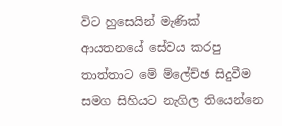විට හුසෙයින් මැණික් ආයතනයේ සේවය කරපු තාත්තාට මේ ම්ලේච්ඡ සිදුවීම සමග සිහියට නැගිල තියෙන්නෙ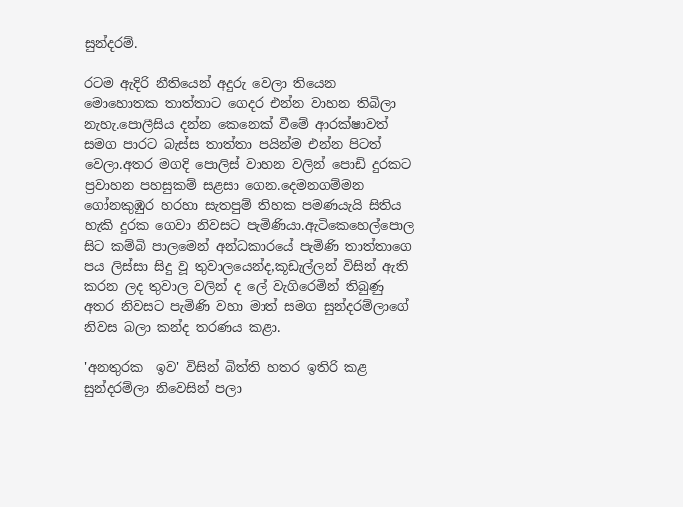සුන්දරම්.

රටම ඇදිරි නීතියෙන් අදුරු වෙලා තියෙන මොහොතක තාත්තාට ගෙදර එන්න වාහන තිබිලා නැහැ.පො‍ලීසිය දන්න කෙනෙක් වීමේ ආරක්ෂාවත් සමග පාරට බැස්ස තාත්තා පයින්ම එන්න පිටත් වෙලා.අතර මගදි පොලිස් වාහන වලින් පොඩි දුරකට ප්‍රවාහන පහසුකම් සළසා ගෙන.දෙමනගම්මන ගෝනකුඹුර හරහා සැතපුම් තිහක පමණයැයි සිතිය හැකි දුරක ගෙවා නිවසට පැමිණියා.ඇටිකෙහෙල්පොල සිට කම්බි පාලමෙන් අන්ධකාරයේ පැමිණි තාත්තාගෙ පය ලිස්සා සිදු වූ තුවාලයෙන්ද,කූඩැල්ලන් විසින් ඇති කරන ලද තුවාල වලින් ද ලේ වැගිරෙමින් තිබුණු අතර නිවසට පැමිණි වහා මාත් සමග සුන්දරම්ලාගේ නිවස බලා කන්ද තරණය කළා.

'අනතුරක  ඉව' විසින් බිත්ති හතර ඉතිරි කළ සුන්දරම්ලා නිවෙසින් පලා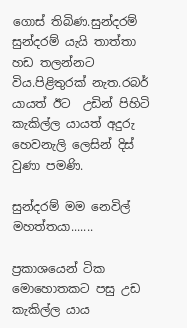ගොස් තිබිණ.සුන්දරම් සුන්දරම් යැයි තාත්තා හඩ තලන්නට විය.පිළිතුරක් නැත.රබර් යායත් ඊට  උඩින් පිහිටි කැකිල්ල යායත් අදුරු හෙවනැලි ලෙසින් දිස් වුණා පමණි.

සුන්දරම් මම නෙවිල් මහත්තයා.......

ප්‍රකාශයෙන් ටික මොහොතකට පසු උඩ කැකිල්ල යාය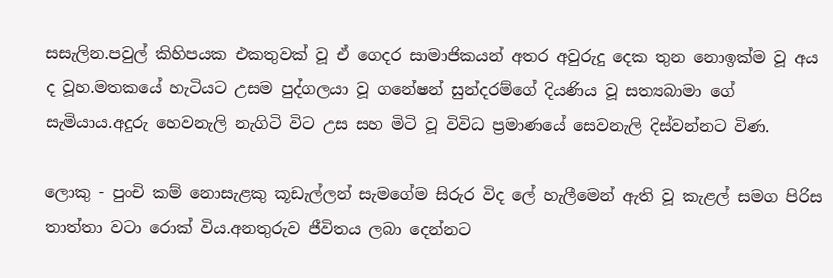සසැලින.පවුල් කිහිපයක එකතුවක් වූ ඒ ගෙදර සාමාජිකයන් අතර අවුරුදු දෙක තුන නොඉක්ම වූ අය ද වූහ.මතකයේ හැටියට උසම පුද්ගලයා වූ ගනේෂන් සුන්දරම්ගේ දියණිය වූ සත්‍යබාමා ගේ සැමියාය.අදුරු හෙවනැලි නැගිටි විට උස සහ මිටි වූ විවිධ ප්‍රමාණයේ සෙවනැලි දිස්වන්නට විණ.

ලොකු - පුංචි කම් නොසැළකු කූඩැල්ලන් සැමගේම සිරුර විද ලේ හැලීමෙන් ඇති වූ කැළල් සමග පිරිස තාත්තා වටා රොක් විය.අනතුරුව ජීවිතය ලබා දෙන්නට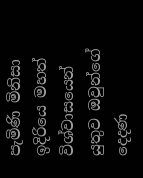පැමිණි මිනිසා ඉදිරියෙ මහත් විශ්වාසයෙන් යුතුව ඔවුන්ගේ දෙදණ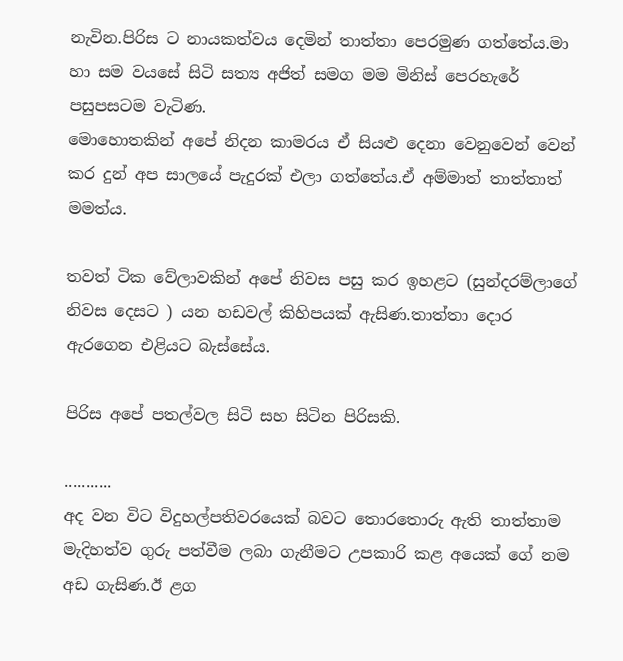නැවින.පිරිස ට නායකත්වය දෙමින් තාත්තා පෙරමුණ ගත්තේය.මා හා සම වයසේ සිටි සත්‍ය අජිත් සමග මම මිනිස් පෙරහැරේ පසුපසටම වැටිණ.
මොහොතකින් අපේ නිදන කාමරය ඒ සියළු දෙනා වෙනුවෙන් වෙන් කර දුන් අප සාලයේ පැදුරක් එලා ගත්තේය.ඒ අම්මාත් තාත්තාත් මමත්ය.

තවත් ටික වේලාවකින් අපේ නිවස පසු කර ඉහළට (සුන්දරම්ලාගේ නිවස දෙසට ) යන හඩවල් කිහිපයක් ඇසිණ.තාත්තා දොර ඇරගෙන එළියට බැස්සේය.

පිරිස අපේ පතල්වල සිටි සහ සිටින පිරිසකි.

...........
අද වන විට විදුහල්පතිවරයෙක් බවට තොරතොරු ඇති තාත්තාම මැදිහත්ව ගුරු පත්වීම ලබා ගැනීමට උපකාරි කළ අයෙක් ගේ නම අඩ ගැසිණ.ඊ ළග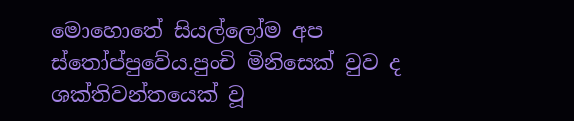මොහොතේ සියල්ලෝම අප ස්තෝප්පුවේය.පුංචි මිනිසෙක් වුව ද ශක්තිවන්තයෙක් වූ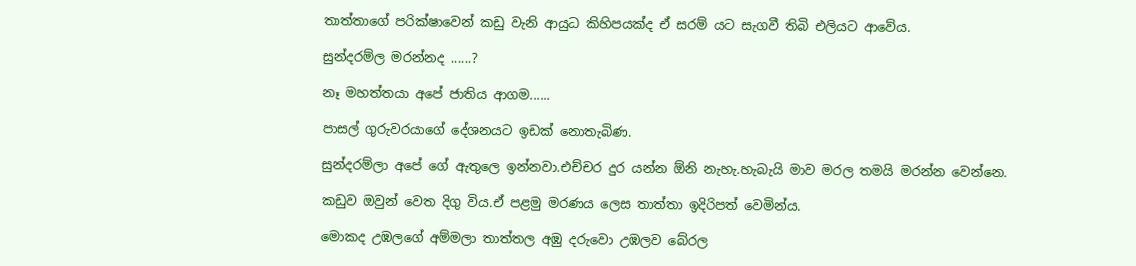තාත්තාගේ පරික්ෂාවෙන් කඩු වැනි ආයුධ කිහිපයක්ද ඒ සරම් යට සැගවී තිබි එලියට ආවේය.

සුන්දරම්ල මරන්නද ......?

නෑ මහත්තයා අපේ ජාතිය ආගම......

පාසල් ගුරුවරයාගේ දේශනයට ඉඩක් නොතැබිණ.

සුන්දරම්ලා අපේ ගේ ඇතුලෙ ඉන්නවා.එච්චර දුර යන්න ඕනි නැහැ.හැබැයි මාව මරල තමයි මරන්න වෙන්නෙ.

කඩුව ඔවුන් වෙත දිගු විය.ඒ පළමු මරණය ලෙස තාත්තා ඉදිරිපත් වෙමින්ය.

මොකද උඹලගේ අම්මලා තාත්තල අඹු දරුවො උඹලව බේරල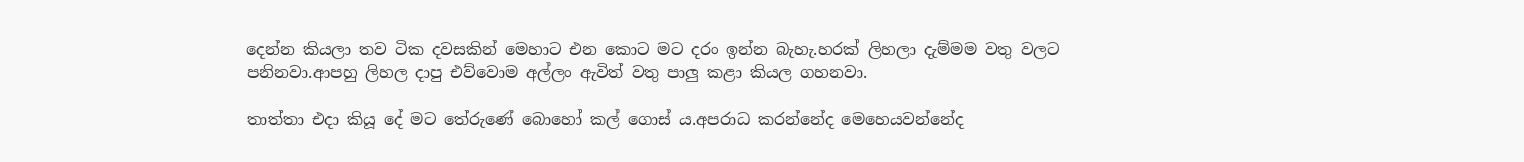දෙන්න කියලා තව ටික දවසකින් මෙහාට එන කොට මට දරං ඉන්න බැහැ.හරක් ලිහලා දැම්මම වතු වලට පනිනවා.ආපහු ලිහල දාපු එව්වොම අල්ලං ඇවිත් වතු පාලු කළා කියල ගහනවා.

තාත්තා එදා කියූ දේ මට තේරුණේ බොහෝ කල් ගොස් ය.අපරාධ කරන්නේද මෙහෙයවන්නේද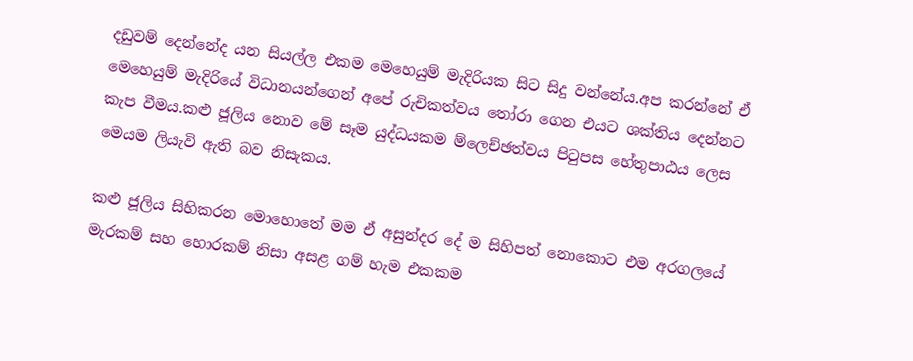දඩුවම් දෙන්නේද යන සියල්ල එකම මෙහෙයුම් මැදිරියක සිට සිදු වන්නේය.අප කරන්නේ ඒ මෙහෙයුම් මැදිරියේ විධානයන්ගෙන් අපේ රුචිකත්වය තෝරා ගෙන එයට ශක්තිය දෙන්නට කැප වීමය.කළු ජූලිය නොව මේ සෑම යුද්ධයකම ම්ලෙච්ඡත්වය පිටුපස හේතුපාඨය ලෙස මෙයම ලියැවි ඇති බව නිසැකය.

කළු ජූලිය සිහිකරන මොහොතේ මම ඒ අසුන්දර දේ ම සිහිපත් නොකොට එම අරගලයේ මැරකම් සහ හොරකම් නිසා අසළ ගම් හැම එකකම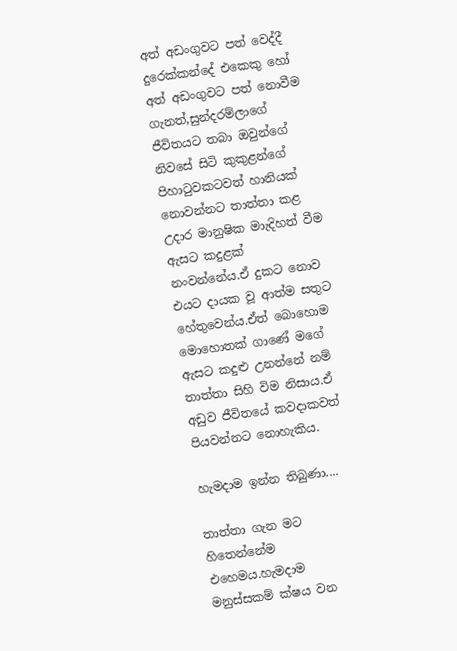අත් අඩංගුවට පත් වෙද්දී දුරෙක්කන්දේ එකෙකු හෝ අත් අඩංගුවට පත් නොවීම ගැනත්,සුන්දරම්ලාගේ ජීවිතයට තබා ඔවුන්ගේ නිවසේ සිටි කුකුළන්ගේ පිහාටුවකටවත් හානියක් නොවන්නට තාත්තා කළ උදාර මානුෂික මා‍ැදිහත් වීම ඇසට කදුළක් නංවන්නේය.ඒ දුකට නොව එයට දායක වූ ආත්ම සතුට හේතුවෙන්ය.ඒත් බොහොම මොහොතක් ගාණේ මගේ ඇසට කදුළු උනන්නේ නම් තාත්තා සිහි විම නිසාය.ඒ අඩුව ජීවිතයේ කවදාකවත් පියවන්නට නොහැකිය.

හැමදාම ඉන්න තිබුණා....

තාත්තා ගැන මට හිතෙන්නේම එහෙමය.හැමදාම මනුස්සකම් ක්ෂය වන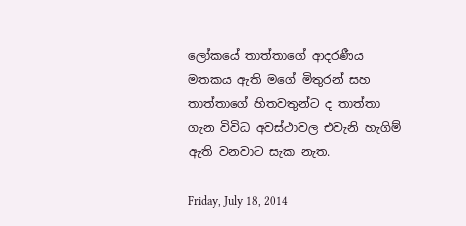ලෝකයේ තාත්තාගේ ආදරණීය මතකය ඇති මගේ මිතුරන් සහ තාත්තාගේ හිතවතුන්ට ද තාත්තා ගැන විවිධ අවස්ථාවල එවැනි හැගිම් ඇති වනවාට සැක නැත.

Friday, July 18, 2014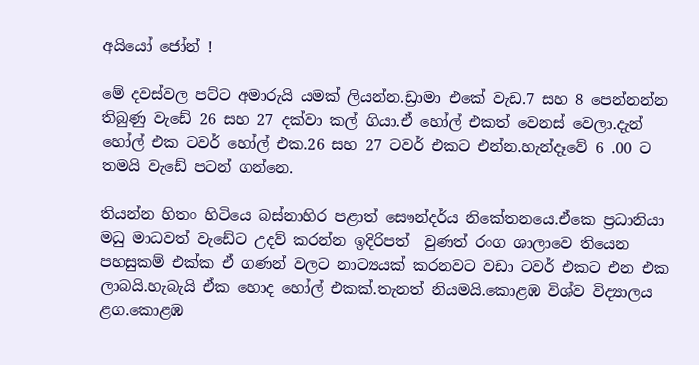අයියෝ ජෝන් !

මේ දවස්වල පට්ට අමාරුයි යමක් ලියන්න.ඩ්‍රාමා එකේ වැඩ.7 සහ 8 පෙන්නන්න තිබුණු වැඩේ 26 සහ 27 දක්වා කල් ගියා.ඒ හෝල් එකත් වෙනස් වෙලා.දැන් හෝල් එක ටවර් හෝල් එක.26 සහ 27 ටවර් එකට එන්න.හැන්දෑවේ 6 .00 ට තමයි වැඩේ පටන් ගන්නෙ.

තියන්න හිතං හිටියෙ බස්නාහිර පළාත් සෞන්දර්ය නිකේතනයෙ.ඒකෙ ප්‍රධානියා මධු මාධවත් වැඩේට උදව් කරන්න ඉදිරිපත්  වුණත් රංග ශාලාවෙ තියෙන පහසුකම් එක්ක ඒ ගණන් වලට නාට්‍යයක් කරනවට වඩා ටවර් එකට එන එක ලාබයි.හැබැයි ඒක හොද හෝල් එකක්.තැනත් නියමයි.කොළඹ විශ්ව විද්‍යාලය ළග.කොළඹ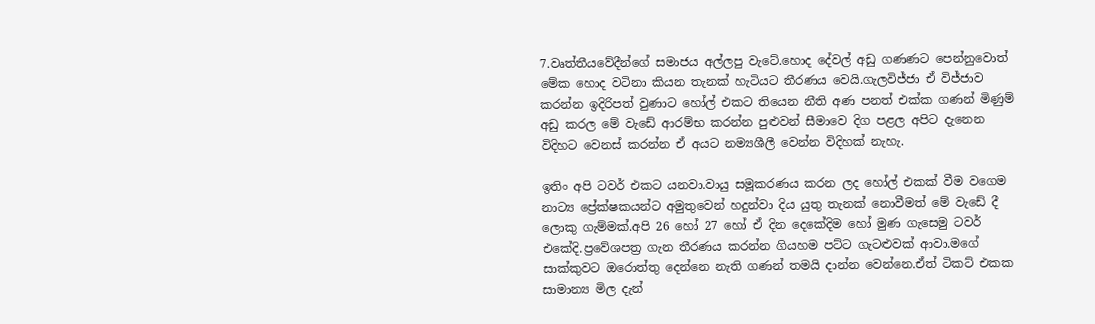7.වෘත්තීයවේදීන්ගේ සමාජය අල්ලපු වැටේ.හොද දේවල් අඩු ගණණට පෙන්නුවොත් මේක හොද වටිනා කියන තැනක් හැටියට තීරණය වෙයි.ගැලවිජ්ජා ඒ විජ්ජාව කරන්න ඉදිරිපත් වුණාට හෝල් එකට තියෙන නීති අණ පනත් එක්ක ගණන් මිණුම් අඩු කරල මේ වැඩේ ආරම්භ කරන්න පුළුවන් සීමාවෙ දිග පළල අපිට දැනෙන විදිහට වෙනස් කරන්න ඒ අයට නම්‍යශීලී වෙන්න විදිහක් නැහැ.

ඉතිං අපි ටවර් එකට යනවා.වායු සමූකරණය කරන ලද හෝල් එකක් වීම වගෙම නාට්‍ය ප්‍රේක්ෂකයන්ට අමුතුවෙන් හදුන්වා දිය යුතු තැනක් නොවීමත් මේ වැඩේ දී ලොකු ගැම්මක්.අපි 26 හෝ 27 හෝ ඒ දින දෙකේදිම හෝ මුණ ගැසෙමු ටවර් එකේදි.ප්‍රවේශපත්‍ර ගැන තීරණය කරන්න ගියහම පට්ට ගැටළුවක් ආවා.මගේ සාක්කුවට ඔරොත්තු දෙන්නෙ නැති ගණන් තමයි දාන්න වෙන්නෙ.ඒත් ටිකට් එකක සාමාන්‍ය මිල දැන්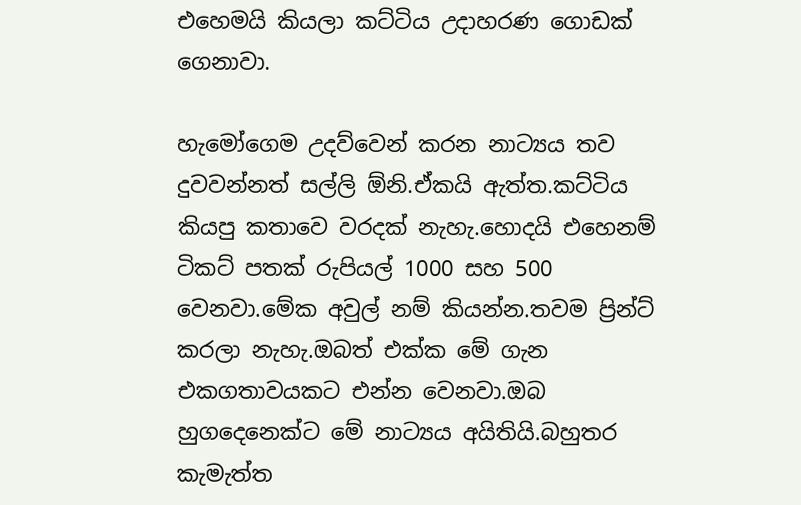එහෙමයි කියලා කට්ටිය උදාහරණ ගොඩක් ගෙනාවා.

හැමෝගෙම උදව්වෙන් කරන නාට්‍යය තව දුවවන්නත් සල්ලි ඕනි.ඒකයි ඇත්ත.කට්ටිය කියපු කතාවෙ වරදක් නැහැ.හොදයි එහෙනම් ටිකට් පතක් රුපියල් 1000 සහ 500 වෙනවා.මේක අවුල් නම් කියන්න.තවම ප්‍රින්ට් කරලා නැහැ.ඔබත් එක්ක මේ ගැන එකගතාවයකට එන්න වෙනවා.ඔබ හුගදෙනෙක්ට මේ නාට්‍යය අයිතියි.බහුතර කැමැත්ත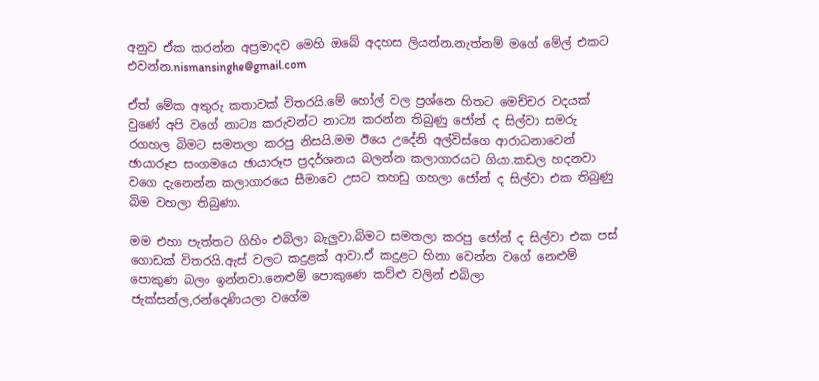අනුව ඒක කරන්න අප්‍රමාදව මෙහි ඔබේ අදහස ලියන්න.නැත්නම් මගේ මේල් එකට එවන්න.nismansinghe@gmail.com

ඒත් මේක අතුරු කතාවක් විතරයි.මේ හෝල් වල ප්‍රශ්නෙ හිතට මෙච්චර වදයක් වුණේ අපි වගේ නාට්‍ය කරුවන්ට නාට්‍ය කරන්න තිබුණු ජෝන් ද සිල්වා සමරු රගහල බිමට සමතලා කරපු නිසයි.මම ඊයෙ උදේනි අල්විස්ගෙ ආරාධනාවෙන් ඡායාරූප සංගමයෙ ඡායාරූප ප්‍රදර්ශනය බලන්න කලාගාරයට ගියා.කඩල හදනවා වගෙ දැනෙන්න කලාගාරයෙ සීමාවෙ උසට තහඩු ගහලා ජෝන් ද සිල්වා එක තිබුණු බිම වහලා තිබුණා.

මම එහා පැත්තට ගිහිං එබිලා බැලුවා.බිමට සමතලා කරපු ජෝන් ද සිල්වා එක පස් ගොඩක් විතරයි.ඇස් වලට කදුළක් ආවා.ඒ කදුළට හිනා වෙන්න වගේ නෙළුම් පොකුණ බලං ඉන්නවා.නෙළුම් පොකුණෙ කව්ළු වලින් එබිලා ජැක්සන්ල,රන්දෙණියලා වගේම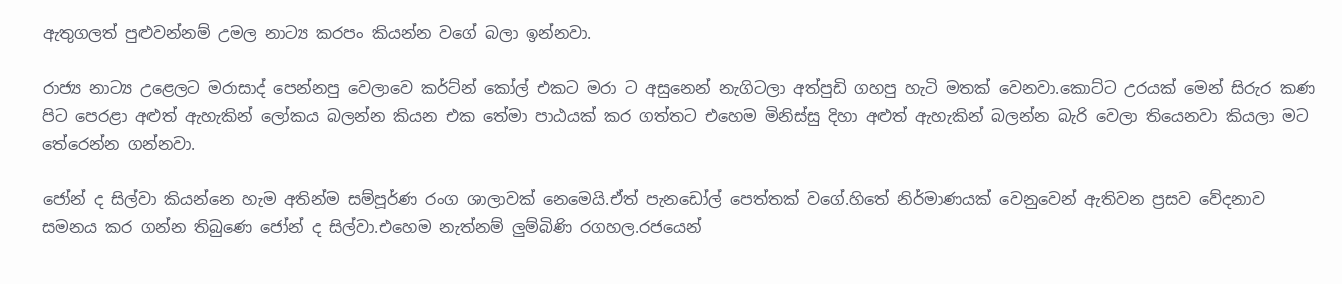ඇතුගලත් පුළුවන්නම් උමල නාට්‍ය කරපං කියන්න වගේ බලා ඉන්නවා.

රාජ්‍ය නාට්‍ය උළෙලට මරාසාද් පෙන්නපු වෙලාවෙ කර්ට්න් කෝල් එකට මරා ට අසුනෙන් නැගිටලා අත්පුඩි ගහපු හැටි මතක් වෙනවා.කොට්ට උරයක් මෙන් සිරුර කණ පිට පෙරළා අළුත් ඇහැකින් ලෝකය බලන්න කියන එක තේමා පාඨයක් කර ගත්තට එහෙම මිනිස්සු දිහා අළුත් ඇහැකින් බලන්න බැරි වෙලා තියෙනවා කියලා මට තේරෙන්න ගන්නවා.

ජෝන් ද සිල්වා කියන්නෙ හැම අතින්ම සම්පූර්ණ රංග ශාලාවක් නෙමෙයි.ඒත් පැනඩෝල් පෙත්තක් වගේ.හිතේ නිර්මාණයක් වෙනුවෙන් ඇතිවන ප්‍රසව වේදනාව සමනය කර ගන්න තිබුණෙ ජෝන් ද සිල්වා.එහෙම නැත්නම් ලුම්බිණි රගහල.රජයෙන්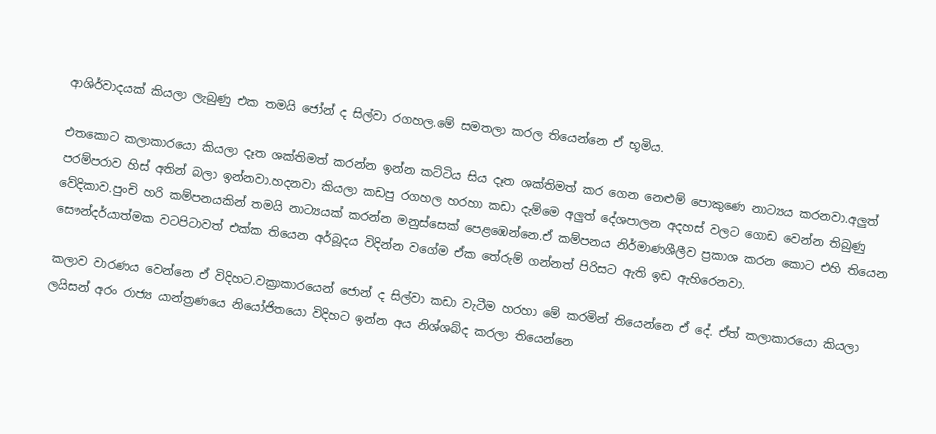ආශිර්වාදයක් කියලා ලැබුණු එක තමයි ජෝන් ද සිල්වා රගහල.මේ සමතලා කරල තියෙන්නෙ ඒ භූමිය.

එතකොට කලාකාරයො කියලා දෑත ශක්තිමත් කරන්න ඉන්න කට්ටිය සිය දෑත ශක්තිමත් කර ගෙන නෙළුම් පොකුණෙ නාට්‍යය කරනවා.අලුත් පරම්පරාව හිස් අතින් බලා ඉන්නවා.හදනවා කියලා කඩපු රගහල හරහා කඩා දැම්මෙ අලුත් දේශපාලන අදහස් වලට ගොඩ වෙන්න තිබුණු වේදිකාව.පුංචි හරි කම්පනයකින් තමයි නාට්‍යයක් කරන්න මනුස්සෙක් පෙළඹෙන්නෙ.ඒ කම්පනය නිර්මාණශීලීව ප්‍රකාශ කරන කොට එහි තියෙන සෞන්දර්යාත්මක වටපිටාවත් එක්ක තියෙන අර්බූදය විදින්න වගේම ඒක තේරුම් ගන්නත් පිරිසට ඇති ඉඩ ඇහිරෙනවා.

කලාව වාරණය වෙන්නෙ ඒ විදිහට.වක්‍රාකාරයෙන් ජොන් ද සිල්වා කඩා වැටීම හරහා මේ කරමින් තියෙන්නෙ ඒ දේ. ඒත් කලාකාරයො කියලා ලයිසන් අරං රාජ්‍ය යාන්ත්‍රණයෙ නියෝජිතයො විදිහට ඉන්න අය නිශ්ශබ්ද කරලා තියෙන්නෙ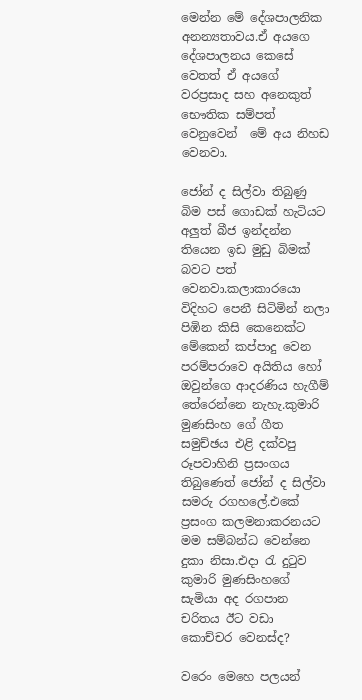මෙන්න මේ දේශපාලනික අනන්‍යතාවය.ඒ අයගෙ දේශපාලනය කෙසේ වෙතත් ඒ අයගේ වරප්‍රසාද සහ අනෙකුත් භෞතික සම්පත් වෙනුවෙන්  මේ අය නිහඩ වෙනවා.

ජෝන් ද සිල්වා තිබුණු බිම පස් ගොඩක් හැටියට අලුත් බීජ ඉන්දන්න තියෙන ඉඩ මුඩු බිමක් බවට පත් වෙනවා.කලාකාරයො විදිහට පෙනී සිටිමින් නලා පිඹින කිසි කෙනෙක්ට මේකෙන් කප්පාදු වෙන පරම්පරාවෙ අයිතිය හෝ ඔවුන්ගෙ ආදරණිය හැගීම් තේරෙන්නෙ නැහැ.කුමාරි මුණසිංහ ගේ ගීත සමුච්ඡය එළි දක්වපු රූපවාහිනි ප්‍රසංගය තිබුණෙත් ජෝන් ද සිල්වා සමරු රගහලේ.එකේ ප්‍රසංග කලමනාකරනයට මම සම්බන්ධ වෙන්නෙ දුකා නිසා.එදා රැ දුටුව කුමාරි මුණසිංහගේ සැමියා අද රගපාන චරිතය ඊට වඩා කොච්චර වෙනස්ද?

වරෙං මෙහෙ පලයන්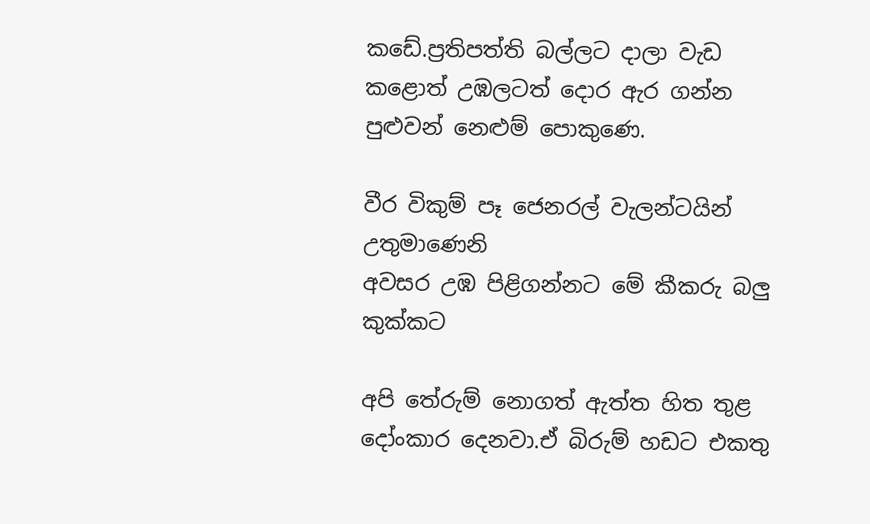කඩේ.ප්‍රතිපත්ති බල්ලට දාලා වැඩ කළොත් උඹලටත් දොර ඇර ගන්න පුළුවන් නෙළුම් පොකුණෙ.

වීර විකුම් පෑ ජෙනරල් වැලන්ටයින් උතුමාණෙනි
අවසර උඹ පිළිගන්නට මේ කීකරු බලු කුක්කට

අපි තේරුම් නොගත් ඇත්ත හිත තුළ දෝංකාර දෙනවා.ඒ බිරුම් හඩට එකතු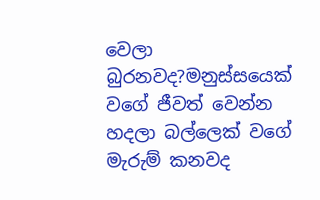වෙලා බුරනවද?මනුස්සයෙක් වගේ ජීවත් වෙන්න හදලා බල්ලෙක් වගේ මැරුම් කනවද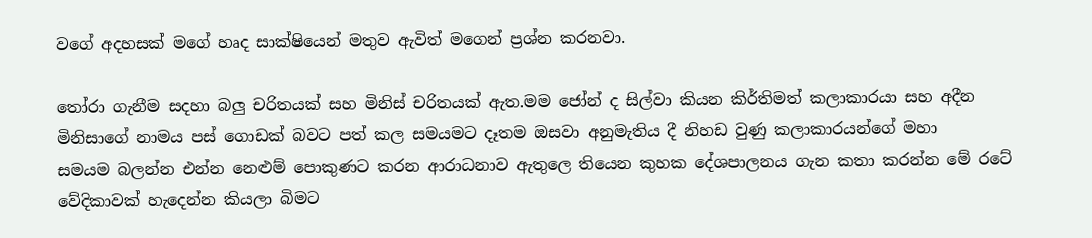වගේ අදහසක් මගේ හෘද සාක්ෂියෙන් මතුව ඇවිත් මගෙන් ප්‍රශ්න කරනවා.

තෝරා ගැනීම සදහා බලු චරිතයක් සහ මිනිස් චරිතයක් ඇත.මම ජෝන් ද සිල්වා කියන කිර්තිමත් කලාකාරයා සහ ‍අදීන මිනිසාගේ නාමය පස් ගොඩක් බවට පත් කල සමයමට දෑතම ඔසවා අනුමැතිය දී නිහඩ වුණු කලාකාරයන්ගේ මහා සමයම ‍බලන්න එන්න නෙළුම් පොකුණට කරන ආරාධනාව ඇතුලෙ තියෙන කුහක දේශපාලනය ගැන කතා කරන්න මේ රටේ වේදිකාවක් හැදෙන්න කියලා බිමට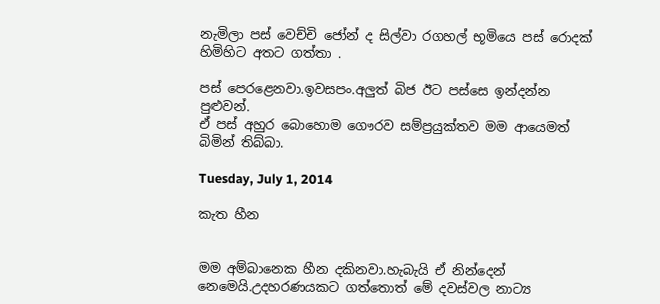නැමිලා පස් වෙච්චි ජෝන් ද සිල්වා රගහල් භූමියෙ පස් රොදක් හිමිහිට අතට ගත්තා .

පස් පෙරළෙනවා.ඉවසපං.අලුත් බිජ ඊට පස්සෙ ඉන්දන්න පුළුවන්.
ඒ පස් අහුර බොහොම ගෞරව සම්ප්‍රයුක්තව මම ආයෙමත් බිමින් තිබ්බා.

Tuesday, July 1, 2014

කැත හීන


මම අම්බානෙක හීන දකිනවා.හැබැයි ඒ නින්දෙන් නෙමෙයි.උදහරණයකට ගත්තොත් මේ දවස්වල නාට්‍ය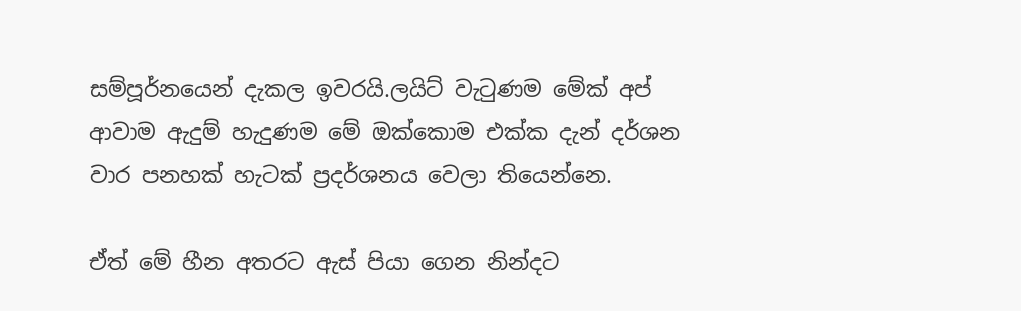සම්පූර්නයෙන් දැකල ඉවරයි.ලයිට් වැටුණම මේක් අප් ආවාම ඇදුම් හැදුණම මේ ඔක්කොම එක්ක දැන් දර්ශන වාර පනහක් හැටක් ප්‍රදර්ශනය වෙලා තියෙන්නෙ.

ඒත් මේ හීන අතරට ඇස් පියා ගෙන නින්දට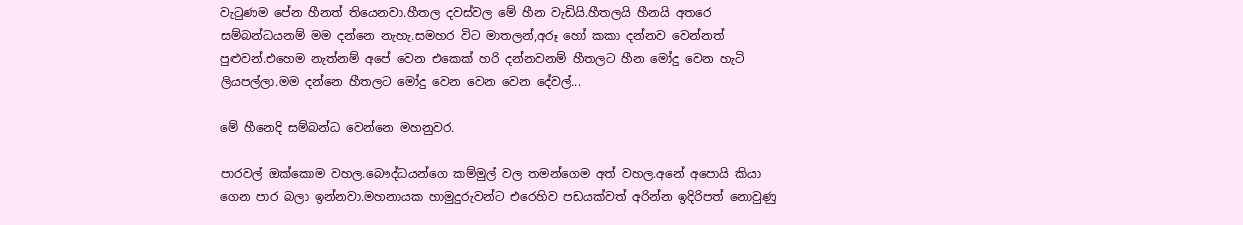වැටුණම පේන හීනත් තියෙනවා.හීතල දවස්වල මේ හීන වැඩියි.හීතලයි හීනයි අතරෙ සම්බන්ධයනම් මම දන්නෙ නැහැ.සමහර විට මාතලන්,අරූ හෝ කකා දන්නව වෙන්නත් පුළුවන්.එහෙම නැත්නම් අපේ වෙන එකෙක් හරි දන්නවනම් හීතලට හීන මෝදු වෙන හැටි ලියපල්ලා.මම දන්නෙ හීතලට මෝදු වෙන වෙන වෙන දේවල්...

මේ හීනෙදි සම්බන්ධ වෙන්නෙ මහනුවර.

පාරවල් ඔක්කොම වහල.බෞද්ධයන්ගෙ කම්මුල් වල තමන්ගෙම අත් වහල.අනේ අපොයි කියා ගෙන පාර බලා ඉන්නවා.මහනායක හාමුදුරුවන්ට එරෙහිව පඩයක්වත් අරින්න ඉදිරිපත් නොවුණු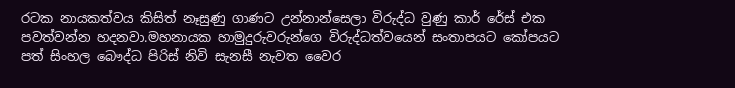රටක නායකත්වය කිසිත් නෑසුණු ගාණට උන්නාන්සෙලා විරුද්ධ වුණු කාර් රේස් එක පවත්වන්න හදනවා.මහනායක හාමුදුරුවරුන්ගෙ විරුද්ධත්වයෙන් සංතාපයට කෝපයට පත් සිංහල බෞද්ධ පිරිස් නිවි සැනසී නැවත වෛර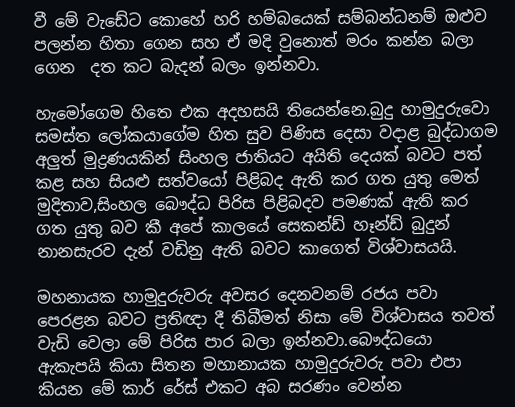වී මේ වැඩේට කොහේ හරි හම්බයෙක් සම්බන්ධනම් ඔළුව පලන්න හිතා ගෙන සහ ඒ මදි වුනොත් මරං කන්න බලා ගෙන  දත කට බැදන් බලං ඉන්නවා.

හැමෝගෙම හිතෙ එක අදහසයි තියෙන්නෙ.බුදු හාමුදුරුවො සමස්ත ලෝකයාගේම හිත සුව පිණිස දෙසා වදාළ බුද්ධාගම අලුත් මුද්‍රණයකින් සිංහල ජාතියට අයිති දෙයක් බවට පත් කළ සහ සියළු සත්වයෝ පිළිබද ඇති කර ගත යුතු මෙත් මුදිතාව,සිංහල බෞද්ධ පිරිස පිළිබදව පමණක් ඇති කර ගත යුතු බව කී අපේ කාලයේ සෙකන්ඩ් හෑන්ඩ් බුදුන් නානසැරව දැන් වඩිනු ඇති බවට කාගෙත් විශ්වාසයයි.

මහනායක හාමුදුරුවරු අවසර දෙනවනම් රජය පවා පෙරළන බවට ප්‍රතිඥා දී තිබීමත් නිසා මේ විශ්වාසය තවත් වැඩි වෙලා මේ පිරිස පාර බලා ඉන්නවා.බෞද්ධයො ඇකැපයි කියා සිතන මහානායක හාමුදුරුවරු පවා එපා කියන මේ කාර් රේස් එකට අබ සරණං වෙන්න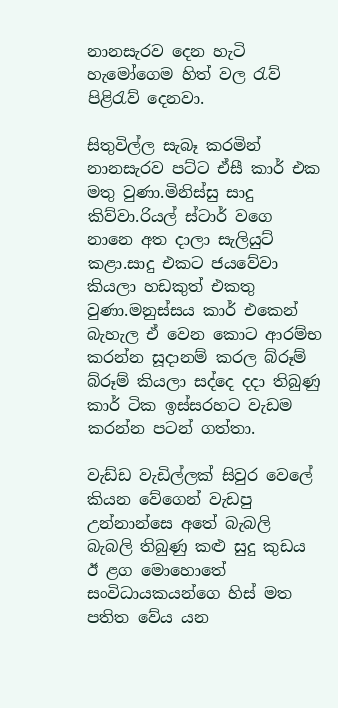නානසැරව දෙන හැටි හැමෝගෙම හිත් වල රැව් පිළිරැව් දෙනවා.

සිතුවිල්ල සැබෑ කරමින් නානසැරව පට්ට ඒසී කාර් එක මතු වුණා.මිනිස්සු සාදු කිව්වා.රියල් ස්ටාර් වගෙ නානෙ අත දාලා සැලියුට් කළා.සාදු එකට ජයවේවා කියලා හඩකුත් එකතු වුණා.මනුස්සය කාර් එකෙන් බැහැල ඒ වෙන කොට ආරම්භ කරන්න සූදානම් කරල බ්රූම් බ්රූම් කියලා සද්දෙ දදා තිබුණු කාර් ටික ඉස්සරහට වැඩම කරන්න පටන් ගත්තා.

වැඩ්ඩ වැඩිල්ලක් සිවුර වෙලේ කියන වේගෙන් වැඩපු උන්නාන්සෙ අතේ බැබලි බැබලි තිබුණු කළු සුදු කුඩය ඊ ළග මොහොතේ සංවිධායකයන්ගෙ හිස් මත පතිත වේය යන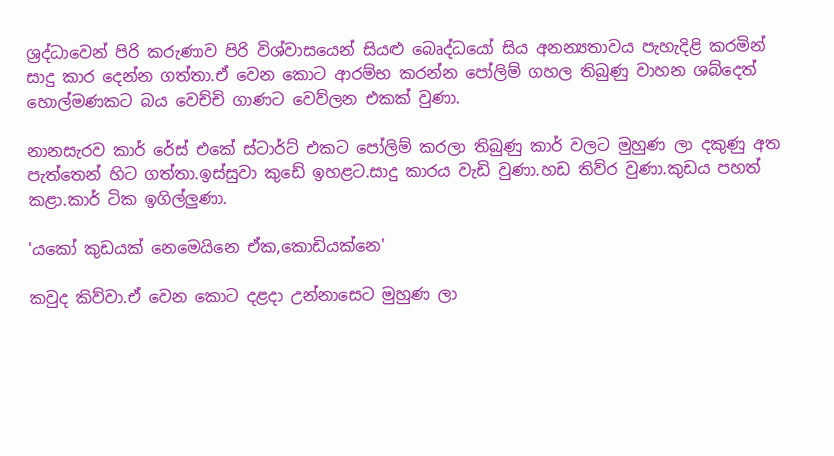ශ්‍රද්ධාවෙන් පිරි කරුණාව පිරි විශ්වාසයෙන් සියළු බෙෘද්ධයෝ සිය අනන්‍යතාවය පැහැදිළි කරමින් සාදු කාර දෙන්න ගත්තා.ඒ වෙන කොට ආරම්භ කරන්න පෝලිම් ගහල තිබුණු වාහන ශබ්දෙත් හොල්මණකට බය වෙච්චි ගාණට වෙව්ලන එකක් වුණා.

නානසැරව කාර් රේස් එකේ ස්ටාර්ට් එකට පෝලිම් කරලා තිබුණු කාර් වලට මුහුණ ලා දකුණු අත පැත්තෙන් හිට ගත්තා.ඉස්සුවා කුඩේ ඉහළට.සාදු කාරය වැඩි වුණා.හඩ තිව්ර වුණා.කුඩය පහත් කළා.කාර් ටික ඉගිල්ලුණා.

'යකෝ කුඩයක් නෙමෙයිනෙ ඒක,කොඩියක්නෙ'

කවුද කිව්වා.ඒ වෙන කොට දළදා උන්නාසෙට මුහුණ ලා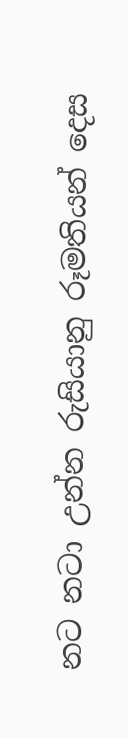නට නටා උන්න රුසියානු රූමතියන් දෙස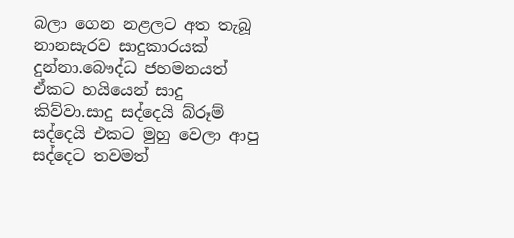බලා ගෙන නළලට අත තැබූ නානසැරව සාදුකාරයක් දුන්නා.බෞද්ධ ජහමනයත් ඒකට හයියෙන් සාදු කිව්වා.සාදු සද්දෙයි බ්රූම් සද්දෙයි එකට මුහු වෙලා ආපු සද්දෙට තවමත්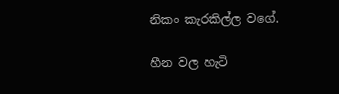නිකං කැරකිල්ල වගේ.

හීන වල හැටි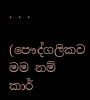. . .

(පෞද්ගලිකව මම නම් කාර්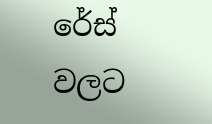රේස් වලට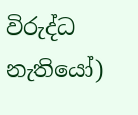විරුද්ධ නැතියෝ)